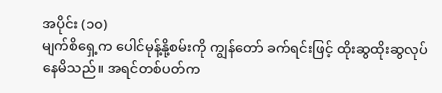အပိုင်း (၁၀)
မျက်စိရှေ့က ပေါင်မုန့်နို့စမ်းကို ကျွန်တော် ခက်ရင်းဖြင့် ထိုးဆွထိုးဆွလုပ်နေမိသည်။ အရင်တစ်ပတ်က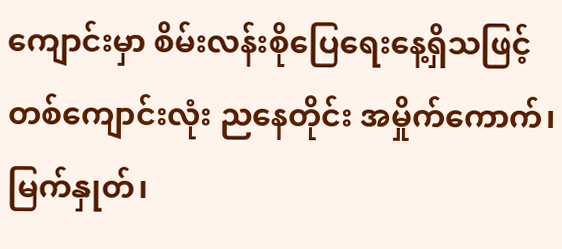ကျောင်းမှာ စိမ်းလန်းစိုပြေရေးနေ့ရှိသဖြင့် တစ်ကျောင်းလုံး ညနေတိုင်း အမှိုက်ကောက်၊ မြက်နှုတ်၊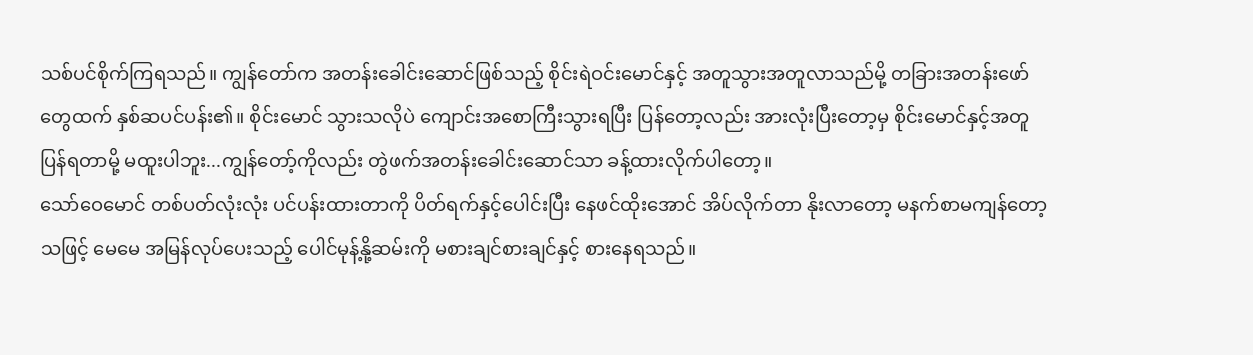သစ်ပင်စိုက်ကြရသည်။ ကျွန်တော်က အတန်းခေါင်းဆောင်ဖြစ်သည့် စိုင်းရဲဝင်းမောင်နှင့် အတူသွားအတူလာသည်မို့ တခြားအတန်းဖော်တွေထက် နှစ်ဆပင်ပန်း၏။ စိုင်းမောင် သွားသလိုပဲ ကျောင်းအစောကြီးသွားရပြီး ပြန်တော့လည်း အားလုံးပြီးတော့မှ စိုင်းမောင်နှင့်အတူ ပြန်ရတာမို့ မထူးပါဘူး...ကျွန်တော့်ကိုလည်း တွဲဖက်အတန်းခေါင်းဆောင်သာ ခန့်ထားလိုက်ပါတော့။
သော်ဝေမောင် တစ်ပတ်လုံးလုံး ပင်ပန်းထားတာကို ပိတ်ရက်နှင့်ပေါင်းပြီး နေဖင်ထိုးအောင် အိပ်လိုက်တာ နိုးလာတော့ မနက်စာမကျန်တော့သဖြင့် မေမေ အမြန်လုပ်ပေးသည့် ပေါင်မုန့်နို့ဆမ်းကို မစားချင်စားချင်နှင့် စားနေရသည်။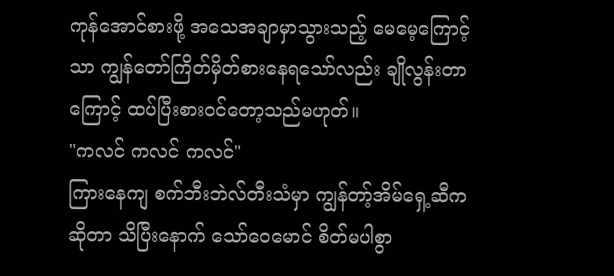ကုန်အောင်စားဖို့ အသေအချာမှာသွားသည့် မေမေ့ကြောင့်သာ ကျွန်တော်ကြိတ်မှိတ်စားနေရသော်လည်း ချိုလွန်းတာကြောင့် ထပ်ပြီးစားဝင်တော့သည်မဟုတ်။
"ကလင် ကလင် ကလင်"
ကြားနေကျ စက်ဘီးဘဲလ်တီးသံမှာ ကျွန်တာ့်အိမ်ရှေ့ဆီကဆိုတာ သိပြီးနောက် သော်ဝေမောင် စိတ်မပါစွာ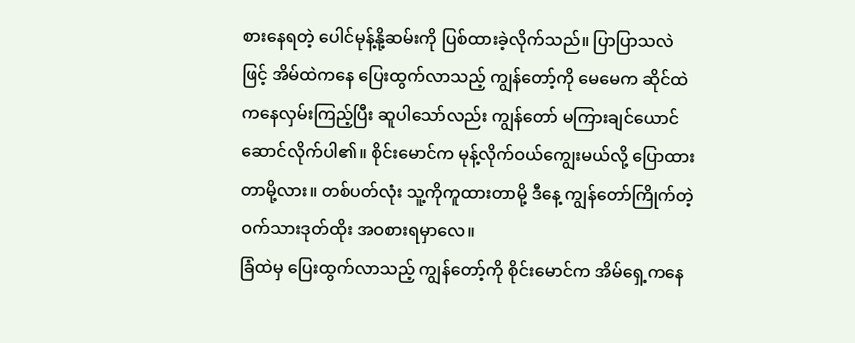စားနေရတဲ့ ပေါင်မုန့်နို့ဆမ်းကို ပြစ်ထားခဲ့လိုက်သည်။ ပြာပြာသလဲဖြင့် အိမ်ထဲကနေ ပြေးထွက်လာသည့် ကျွန်တော့်ကို မေမေက ဆိုင်ထဲကနေလှမ်းကြည့်ပြီး ဆူပါသော်လည်း ကျွန်တော် မကြားချင်ယောင်ဆောင်လိုက်ပါ၏။ စိုင်းမောင်က မုန့်လိုက်ဝယ်ကျွေးမယ်လို့ ပြောထားတာမို့လား။ တစ်ပတ်လုံး သူ့ကိုကူထားတာမို့ ဒီနေ့ ကျွန်တော်ကြိုက်တဲ့ ဝက်သားဒုတ်ထိုး အဝစားရမှာလေ။
ခြံထဲမှ ပြေးထွက်လာသည့် ကျွန်တော့်ကို စိုင်းမောင်က အိမ်ရှေ့ကနေ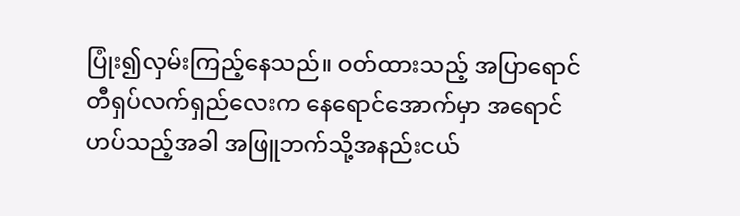ပြုံး၍လှမ်းကြည့်နေသည်။ ဝတ်ထားသည့် အပြာရောင်တီရှပ်လက်ရှည်လေးက နေရောင်အောက်မှာ အရောင်ဟပ်သည့်အခါ အဖြူဘက်သို့အနည်းငယ်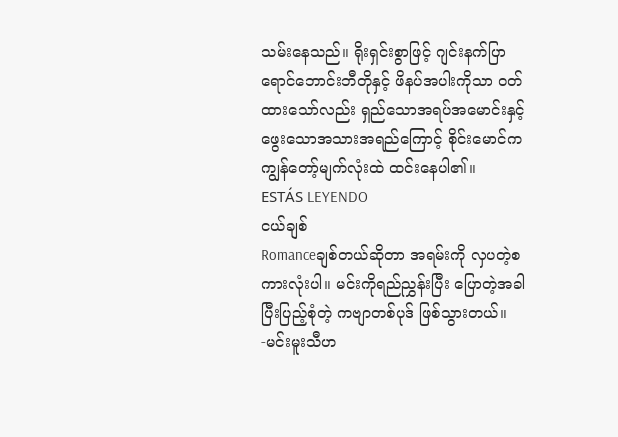သမ်းနေသည်။ ရိုးရှင်းစွာဖြင့် ဂျင်းနက်ပြာရောင်ဘောင်းဘီတိုနှင့် ဖိနပ်အပါးကိုသာ ဝတ်ထားသော်လည်း ရှည်သောအရပ်အမောင်းနှင့် ဖွေးသောအသားအရည်ကြောင့် စိုင်းမောင်က ကျွန်တော့်မျက်လုံးထဲ ထင်းနေပါ၏။
ESTÁS LEYENDO
ငယ်ချစ်
Romanceချစ်တယ်ဆိုတာ အရမ်းကို လှပတဲ့စကားလုံးပါ။ မင်းကိုရည်ညွှန်းပြီး ပြောတဲ့အခါ ပြီးပြည့်စုံတဲ့ ကဗျာတစ်ပုဒ် ဖြစ်သွားတယ်။ -မင်းမူးသီဟ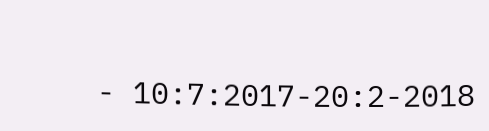- 10:7:2017-20:2-2018